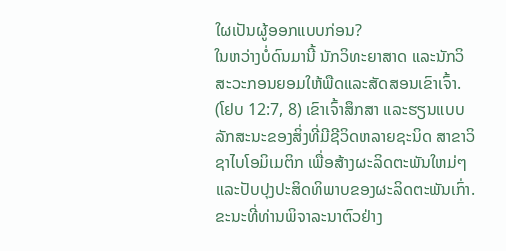ໃຜເປັນຜູ້ອອກແບບກ່ອນ?
ໃນຫວ່າງບໍ່ດົນມານີ້ ນັກວິທະຍາສາດ ແລະນັກວິສະວະກອນຍອມໃຫ້ພືດແລະສັດສອນເຂົາເຈົ້າ. (ໂຢບ 12:7, 8) ເຂົາເຈົ້າສຶກສາ ແລະຮຽນແບບລັກສະນະຂອງສິ່ງທີ່ມີຊີວິດຫລາຍຊະນິດ ສາຂາວິຊາໄບໂອມິເມຕິກ ເພື່ອສ້າງຜະລິດຕະພັນໃຫມ່ໆແລະປັບປຸງປະສິດທິພາບຂອງຜະລິດຕະພັນເກົ່າ. ຂະນະທີ່ທ່ານພິຈາລະນາຕົວຢ່າງ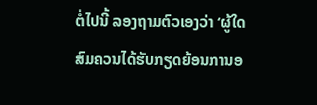ຕໍ່ໄປນີ້ ລອງຖາມຕົວເອງວ່າ ‘ຜູ້ໃດສົມຄວນໄດ້ຮັບກຽດຍ້ອນການອ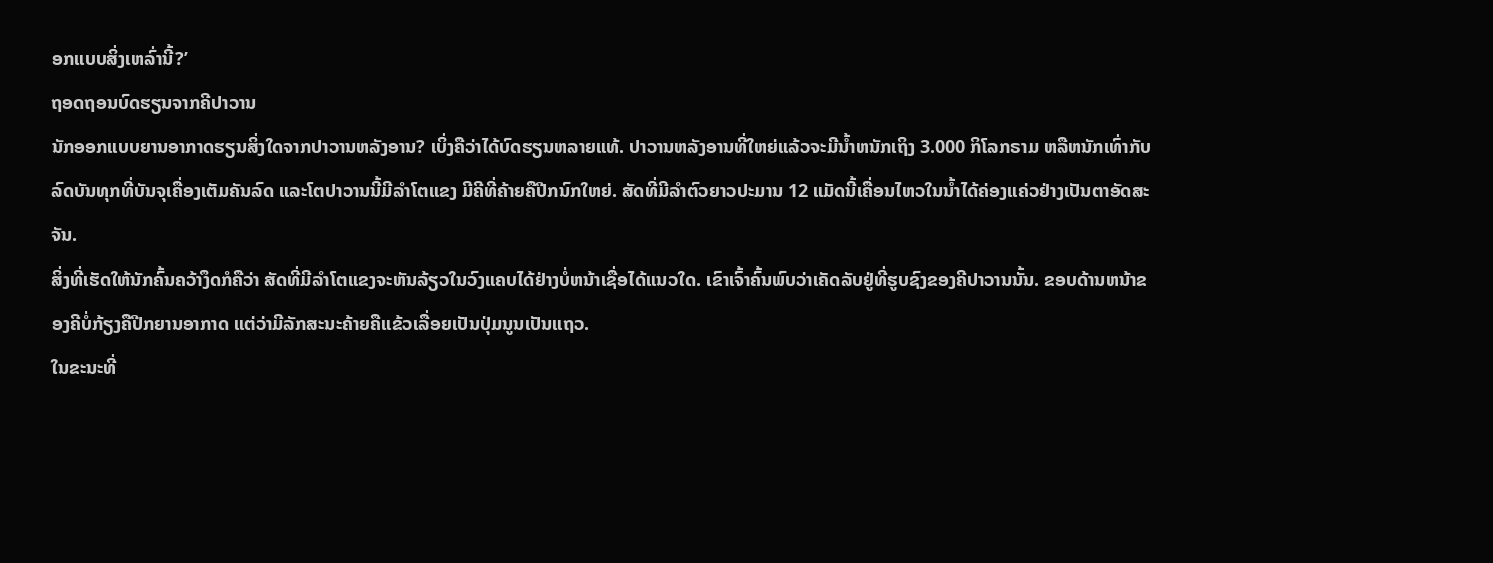ອກແບບສິ່ງເຫລົ່ານີ້?’
ຖອດຖອນບົດຮຽນຈາກຄີປາວານ
ນັກອອກແບບຍານອາກາດຮຽນສິ່ງໃດຈາກປາວານຫລັງອານ? ເບິ່ງຄືວ່າໄດ້ບົດຮຽນຫລາຍແທ້. ປາວານຫລັງອານທີ່ໃຫຍ່ແລ້ວຈະມີນ້ຳຫນັກເຖິງ 3.000 ກິໂລກຣາມ ຫລືຫນັກເທົ່າກັບລົດບັນທຸກທີ່ບັນຈຸເຄື່ອງເຕັມຄັນລົດ ແລະໂຕປາວານນີ້ມີລຳໂຕແຂງ ມີຄີທີ່ຄ້າຍຄືປີກນົກໃຫຍ່. ສັດທີ່ມີລຳຕົວຍາວປະມານ 12 ແມັດນີ້ເຄື່ອນໄຫວໃນນ້ຳໄດ້ຄ່ອງແຄ່ວຢ່າງເປັນຕາອັດສະຈັນ.
ສິ່ງທີ່ເຮັດໃຫ້ນັກຄົ້ນຄວ້າງຶດກໍຄືວ່າ ສັດທີ່ມີລຳໂຕແຂງຈະຫັນລ້ຽວໃນວົງແຄບໄດ້ຢ່າງບໍ່ຫນ້າເຊື່ອໄດ້ແນວໃດ. ເຂົາເຈົ້າຄົ້ນພົບວ່າເຄັດລັບຢູ່ທີ່ຮູບຊົງຂອງຄີປາວານນັ້ນ. ຂອບດ້ານຫນ້າຂອງຄີບໍ່ກ້ຽງຄືປີກຍານອາກາດ ແຕ່ວ່າມີລັກສະນະຄ້າຍຄືແຂ້ວເລື່ອຍເປັນປຸ່ມນູນເປັນແຖວ.
ໃນຂະນະທີ່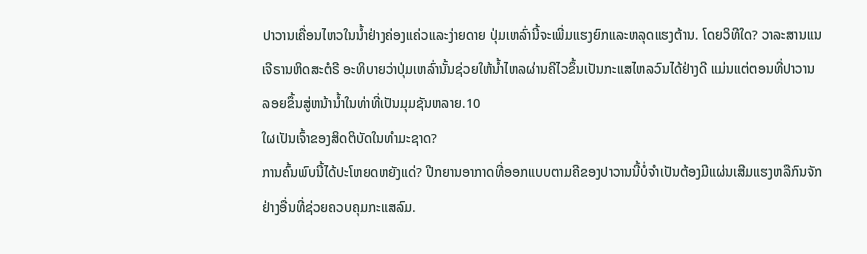ປາວານເຄື່ອນໄຫວໃນນ້ຳຢ່າງຄ່ອງແຄ່ວແລະງ່າຍດາຍ ປຸ່ມເຫລົ່ານີ້ຈະເພີ່ມແຮງຍົກແລະຫລຸດແຮງຕ້ານ. ໂດຍວິທີໃດ? ວາລະສານແນເຈີຣານຫິດສະຕໍຣີ ອະທິບາຍວ່າປຸ່ມເຫລົ່ານັ້ນຊ່ວຍໃຫ້ນ້ຳໄຫລຜ່ານຄີໄວຂຶ້ນເປັນກະແສໄຫລວົນໄດ້ຢ່າງດີ ແມ່ນແຕ່ຕອນທີ່ປາວານລອຍຂຶ້ນສູ່ຫນ້ານ້ຳໃນທ່າທີ່ເປັນມຸມຊັນຫລາຍ.10
ໃຜເປັນເຈົ້າຂອງສິດຕິບັດໃນທຳມະຊາດ?
ການຄົ້ນພົບນີ້ໄດ້ປະໂຫຍດຫຍັງແດ່? ປີກຍານອາກາດທີ່ອອກແບບຕາມຄີຂອງປາວານນີ້ບໍ່ຈຳເປັນຕ້ອງມີແຜ່ນເສີມແຮງຫລືກົນຈັກຢ່າງອື່ນທີ່ຊ່ວຍຄວບຄຸມກະແສລົມ.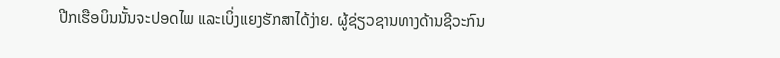ປີກເຮືອບິນນັ້ນຈະປອດໄພ ແລະເບິ່ງແຍງຮັກສາໄດ້ງ່າຍ. ຜູ້ຊ່ຽວຊານທາງດ້ານຊີວະກົນ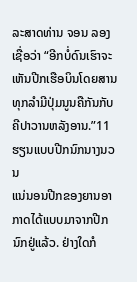ລະສາດທ່ານ ຈອນ ລອງ ເຊື່ອວ່າ “ອີກບໍ່ດົນເຮົາຈະເຫັນປີກເຮືອບິນໂດຍສານທຸກລຳມີປຸ່ມນູນຄືກັນກັບຄີປາວານຫລັງອານ.”11
ຮຽນແບບປີກນົກນາງນວນ
ແນ່ນອນປີກຂອງຍານອາກາດໄດ້ແບບມາຈາກປີກນົກຢູ່ແລ້ວ. ຢ່າງໃດກໍ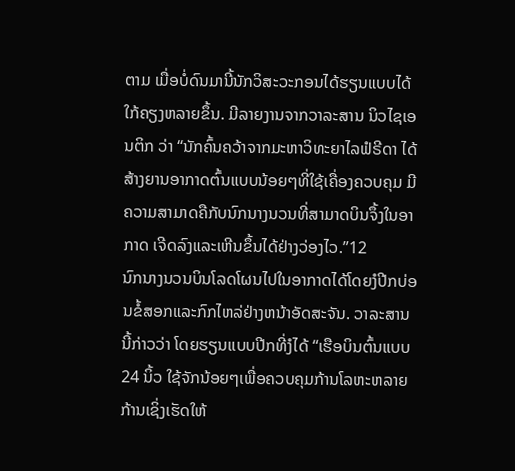ຕາມ ເມື່ອບໍ່ດົນມານີ້ນັກວິສະວະກອນໄດ້ຮຽນແບບໄດ້ໃກ້ຄຽງຫລາຍຂຶ້ນ. ມີລາຍງານຈາກວາລະສານ ນິວໄຊເອນຕິກ ວ່າ “ນັກຄົ້ນຄວ້າຈາກມະຫາວິທະຍາໄລຟໍຣີດາ ໄດ້ສ້າງຍານອາກາດຕົ້ນແບບນ້ອຍໆທີ່ໃຊ້ເຄື່ອງຄວບຄຸມ ມີຄວາມສາມາດຄືກັບນົກນາງນວນທີ່ສາມາດບິນຈຶ້ງໃນອາກາດ ເຈີດລົງແລະເຫີນຂຶ້ນໄດ້ຢ່າງວ່ອງໄວ.”12
ນົກນາງນວນບິນໂລດໂຜນໄປໃນອາກາດໄດ້ໂດຍງໍປີກບ່ອນຂໍ້ສອກແລະກົກໄຫລ່ຢ່າງຫນ້າອັດສະຈັນ. ວາລະສານນີ້ກ່າວວ່າ ໂດຍຮຽນແບບປີກທີ່ງໍໄດ້ “ເຮືອບິນຕົ້ນແບບ 24 ນິ້ວ ໃຊ້ຈັກນ້ອຍໆເພື່ອຄວບຄຸມກ້ານໂລຫະຫລາຍກ້ານເຊິ່ງເຮັດໃຫ້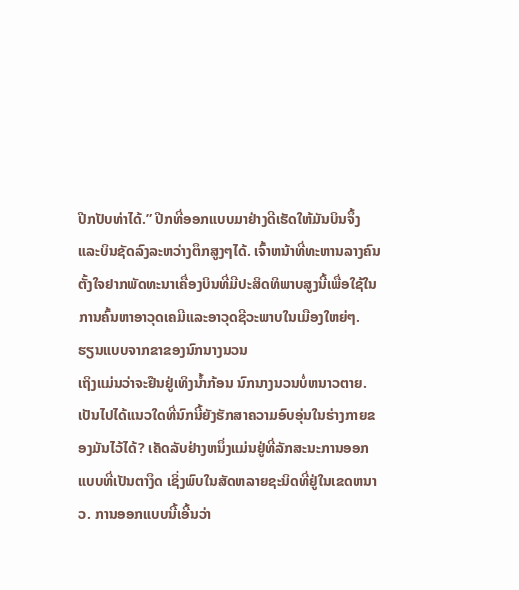ປີກປັບທ່າໄດ້.” ປີກທີ່ອອກແບບມາຢ່າງດີເຮັດໃຫ້ມັນບິນຈຶ້ງ ແລະບິນຊັດລົງລະຫວ່າງຕຶກສູງໆໄດ້. ເຈົ້າຫນ້າທີ່ທະຫານລາງຄົນຕັ້ງໃຈຢາກພັດທະນາເຄື່ອງບິນທີ່ມີປະສິດທິພາບສູງນີ້ເພື່ອໃຊ້ໃນການຄົ້ນຫາອາວຸດເຄມີແລະອາວຸດຊີວະພາບໃນເມືອງໃຫຍ່ໆ.
ຮຽນແບບຈາກຂາຂອງນົກນາງນວນ
ເຖິງແມ່ນວ່າຈະຢືນຢູ່ເທິງນ້ຳກ້ອນ ນົກນາງນວນບໍ່ຫນາວຕາຍ. ເປັນໄປໄດ້ແນວໃດທີ່ນົກນີ້ຍັງຮັກສາຄວາມອົບອຸ່ນໃນຮ່າງກາຍຂອງມັນໄວ້ໄດ້? ເຄັດລັບຢ່າງຫນຶ່ງແມ່ນຢູ່ທີ່ລັກສະນະການອອກແບບທີ່ເປັນຕາງຶດ ເຊິ່ງພົບໃນສັດຫລາຍຊະນິດທີ່ຢູ່ໃນເຂດຫນາວ. ການອອກແບບນີ້ເອີ້ນວ່າ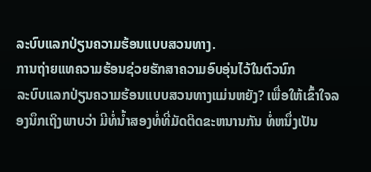ລະບົບແລກປ່ຽນຄວາມຮ້ອນແບບສວນທາງ.
ການຖ່າຍແທຄວາມຮ້ອນຊ່ວຍຮັກສາຄວາມອົບອຸ່ນໄວ້ໃນຕົວນົກ
ລະບົບແລກປ່ຽນຄວາມຮ້ອນແບບສວນທາງແມ່ນຫຍັງ? ເພື່ອໃຫ້ເຂົ້າໃຈລອງນຶກເຖິງພາບວ່າ ມີທໍ່ນ້ຳສອງທໍ່ທີ່ມັດຕິດຂະຫນານກັນ ທໍ່ຫນຶ່ງເປັນ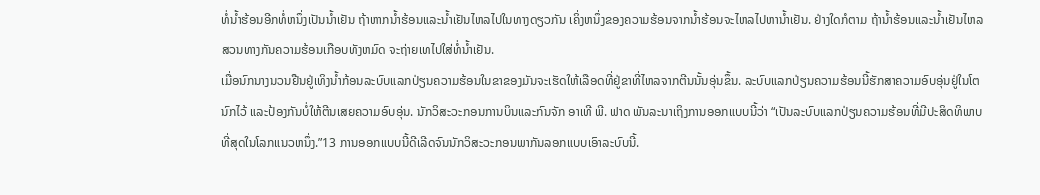ທໍ່ນ້ຳຮ້ອນອີກທໍ່ຫນຶ່ງເປັນນ້ຳເຢັນ ຖ້າຫາກນ້ຳຮ້ອນແລະນ້ຳເຢັນໄຫລໄປໃນທາງດຽວກັນ ເຄິ່ງຫນຶ່ງຂອງຄວາມຮ້ອນຈາກນ້ຳຮ້ອນຈະໄຫລໄປຫານ້ຳເຢັນ. ຢ່າງໃດກໍຕາມ ຖ້ານ້ຳຮ້ອນແລະນ້ຳເຢັນໄຫລສວນທາງກັນຄວາມຮ້ອນເກືອບທັງຫມົດ ຈະຖ່າຍເທໄປໃສ່ທໍ່ນ້ຳເຢັນ.
ເມື່ອນົກນາງນວນຢືນຢູ່ເທິງນ້ຳກ້ອນລະບົບແລກປ່ຽນຄວາມຮ້ອນໃນຂາຂອງມັນຈະເຮັດໃຫ້ເລືອດທີ່ຢູ່ຂາທີ່ໄຫລຈາກຕີນນັ້ນອຸ່ນຂຶ້ນ. ລະບົບແລກປ່ຽນຄວາມຮ້ອນນີ້ຮັກສາຄວາມອົບອຸ່ນຢູ່ໃນໂຕນົກໄວ້ ແລະປ້ອງກັນບໍ່ໃຫ້ຕີນເສຍຄວາມອົບອຸ່ນ. ນັກວິສະວະກອນການບິນແລະກົນຈັກ ອາເທີ ພີ. ຟາດ ພັນລະນາເຖິງການອອກແບບນີ້ວ່າ “ເປັນລະບົບແລກປ່ຽນຄວາມຮ້ອນທີ່ມີປະສິດທິພາບທີ່ສຸດໃນໂລກແນວຫນຶ່ງ.”13 ການອອກແບບນີ້ດີເລີດຈົນນັກວິສະວະກອນພາກັນລອກແບບເອົາລະບົບນີ້.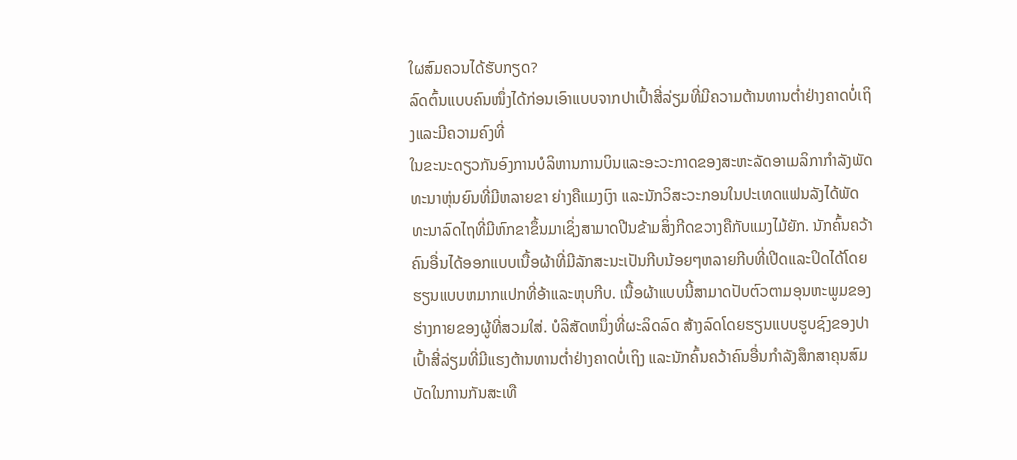ໃຜສົມຄວນໄດ້ຮັບກຽດ?
ລົດຕົ້ນແບບຄົນໜຶ່ງໄດ້ກ່ອນເອົາແບບຈາກປາເປົ້າສີ່ລ່ຽມທີ່ມີຄວາມຕ້ານທານຕ່ຳຢ່າງຄາດບໍ່ເຖິງແລະມີຄວາມຄົງທີ່
ໃນຂະນະດຽວກັນອົງການບໍລິຫານການບິນແລະອະວະກາດຂອງສະຫະລັດອາເມລິກາກຳລັງພັດທະນາຫຸ່ນຍົນທີ່ມີຫລາຍຂາ ຍ່າງຄືແມງເງົາ ແລະນັກວິສະວະກອນໃນປະເທດແຟນລັງໄດ້ພັດທະນາລົດໄຖທີ່ມີຫົກຂາຂຶ້ນມາເຊິ່ງສາມາດປີນຂ້າມສິ່ງກີດຂວາງຄືກັບແມງໄມ້ຍັກ. ນັກຄົ້ນຄວ້າຄົນອື່ນໄດ້ອອກແບບເນື້ອຜ້າທີ່ມີລັກສະນະເປັນກີບນ້ອຍໆຫລາຍກີບທີ່ເປີດແລະປິດໄດ້ໂດຍຮຽນແບບຫມາກແປກທີ່ອ້າແລະຫຸບກີບ. ເນື້ອຜ້າແບບນີ້ສາມາດປັບຕົວຕາມອຸນຫະພູມຂອງຮ່າງກາຍຂອງຜູ້ທີ່ສວມໃສ່. ບໍລິສັດຫນຶ່ງທີ່ຜະລິດລົດ ສ້າງລົດໂດຍຮຽນແບບຮູບຊົງຂອງປາເປົ້າສີ່ລ່ຽມທີ່ມີແຮງຕ້ານທານຕ່ຳຢ່າງຄາດບໍ່ເຖິງ ແລະນັກຄົ້ນຄວ້າຄົນອື່ນກຳລັງສຶກສາຄຸນສົມບັດໃນການກັນສະເທື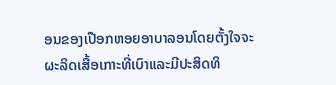ອນຂອງເປືອກຫອຍອາບາລອນໂດຍຕັ້ງໃຈຈະຜະລິດເສື້ອເກາະທີ່ເບົາແລະມີປະສິດທິ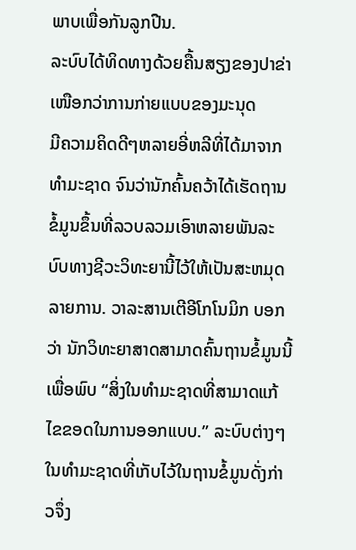ພາບເພື່ອກັນລູກປືນ.
ລະບົບໄດ້ທິດທາງດ້ວຍຄື້ນສຽງຂອງປາຂ່າເໜືອກວ່າການກ່າຍແບບຂອງມະນຸດ
ມີຄວາມຄິດດີໆຫລາຍອີ່ຫລີທີ່ໄດ້ມາຈາກທຳມະຊາດ ຈົນວ່ານັກຄົ້ນຄວ້າໄດ້ເຮັດຖານຂໍ້ມູນຂຶ້ນທີ່ລວບລວມເອົາຫລາຍພັນລະບົບທາງຊີວະວິທະຍານີ້ໄວ້ໃຫ້ເປັນສະຫມຸດລາຍການ. ວາລະສານເຕີອີໂກໂນມິກ ບອກວ່າ ນັກວິທະຍາສາດສາມາດຄົ້ນຖານຂໍ້ມູນນີ້ເພື່ອພົບ “ສິ່ງໃນທຳມະຊາດທີ່ສາມາດແກ້ໄຂຂອດໃນການອອກແບບ.” ລະບົບຕ່າງໆໃນທຳມະຊາດທີ່ເກັບໄວ້ໃນຖານຂໍ້ມູນດັ່ງກ່າວຈຶ່ງ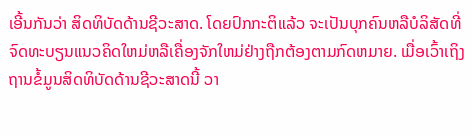ເອີ້ນກັນວ່າ ສິດທິບັດດ້ານຊີວະສາດ. ໂດຍປົກກະຕິແລ້ວ ຈະເປັນບຸກຄົນຫລືບໍລິສັດທີ່ຈົດທະບຽນແນວຄິດໃຫມ່ຫລືເຄື່ອງຈັກໃຫມ່ຢ່າງຖືກຕ້ອງຕາມກົດຫມາຍ. ເມື່ອເວົ້າເຖິງຖານຂໍ້ມູນສິດທິບັດດ້ານຊີວະສາດນີ້ ວາ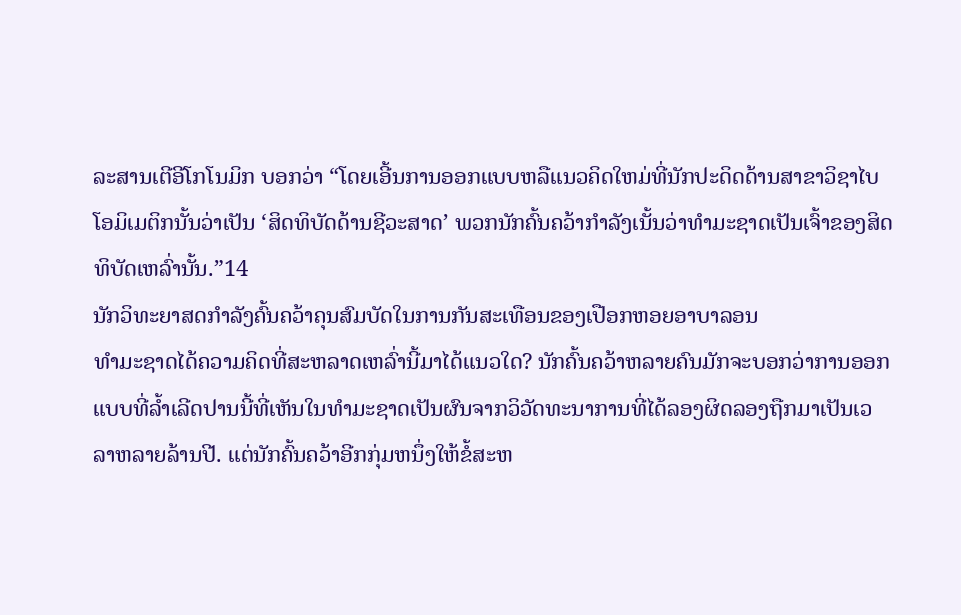ລະສານເຕີອີໂກໂນມິກ ບອກວ່າ “ໂດຍເອີ້ນການອອກແບບຫລືແນວຄິດໃຫມ່ທີ່ນັກປະດິດດ້ານສາຂາວິຊາໄບໂອມິເມຕິກນັ້ນວ່າເປັນ ‘ສິດທິບັດດ້ານຊີວະສາດ’ ພວກນັກຄົ້ນຄວ້າກຳລັງເນັ້ນວ່າທຳມະຊາດເປັນເຈົ້າຂອງສິດທິບັດເຫລົ່ານັ້ນ.”14
ນັກວິທະຍາສດກຳລັງຄົ້ນຄວ້າຄຸນສົມບັດໃນການກັນສະເທືອນຂອງເປືອກຫອຍອາບາລອນ
ທຳມະຊາດໄດ້ຄວາມຄິດທີ່ສະຫລາດເຫລົ່ານີ້ມາໄດ້ແນວໃດ? ນັກຄົ້ນຄວ້າຫລາຍຄົນມັກຈະບອກວ່າການອອກແບບທີ່ລ້ຳເລີດປານນີ້ທີ່ເຫັນໃນທຳມະຊາດເປັນຜົນຈາກວິວັດທະນາການທີ່ໄດ້ລອງຜິດລອງຖືກມາເປັນເວລາຫລາຍລ້ານປີ. ແຕ່ນັກຄົ້ນຄວ້າອີກກຸ່ມຫນຶ່ງໃຫ້ຂໍ້ສະຫ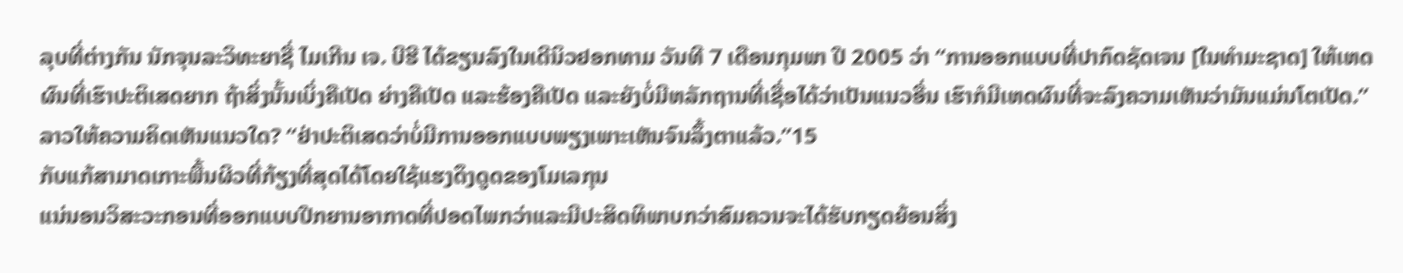ລຸບທີ່ຕ່າງກັນ ນັກຈຸນລະວິທະຍາຊື່ ໄມເກີນ ເຈ. ບີຮີ ໄດ້ຂຽນລົງໃນເດີນິວຢອກທາມ ວັນທີ 7 ເດືອນກຸມພາ ປີ 2005 ວ່າ “ການອອກແບບທີ່ປາກົດຊັດເຈນ [ໃນທຳມະຊາດ] ໃຫ້ເຫດຜົນທີ່ເຮົາປະຕິເສດຍາກ ຖ້າສິ່ງນັ້ນເບິ່ງຄືເປັດ ຍ່າງຄືເປັດ ແລະຮ້ອງຄືເປັດ ແລະຍັງບໍ່ມີຫລັກຖານທີ່ເຊື່ອໄດ້ວ່າເປັນແນວອື່ນ ເຮົາກໍມີເຫດຜົນທີ່ຈະລົງຄວາມເຫັນວ່າມັນແມ່ນໂຕເປັດ.” ລາວໃຫ້ຄວາມຄິດເຫັນແນວໃດ? “ຢ່າປະຕິເສດວ່າບໍ່ມີການອອກແບບພຽງເພາະເຫັນຈົນລຶ້ງຕາແລ້ວ.”15
ກັບແກ້ສາມາດເກາະພື້ນຜິວທີ່ກ້ຽງທີ່ສຸດໄດ້ໂດຍໃຊ້ແຮງດຶງດູດຂອງໂມເລກຸນ
ແນ່ນອນວິສະວະກອນທີ່ອອກແບບປີກຍານອາກາດທີ່ປອດໄພກວ່າແລະມີປະສິດທິພາບກວ່າສົມຄວນຈະໄດ້ຮັບກຽດຍ້ອນສິ່ງ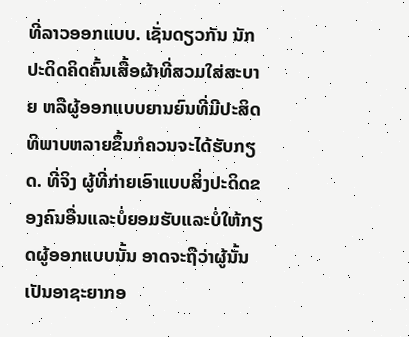ທີ່ລາວອອກແບບ. ເຊັ່ນດຽວກັນ ນັກປະດິດຄິດຄົ້ນເສື້ອຜ້າທີ່ສວມໃສ່ສະບາຍ ຫລືຜູ້ອອກແບບຍານຍົນທີ່ມີປະສິດທິພາບຫລາຍຂຶ້ນກໍຄວນຈະໄດ້ຮັບກຽດ. ທີ່ຈິງ ຜູ້ທີ່ກ່າຍເອົາແບບສິ່ງປະດິດຂອງຄົນອື່ນແລະບໍ່ຍອມຮັບແລະບໍ່ໃຫ້ກຽດຜູ້ອອກແບບນັ້ນ ອາດຈະຖືວ່າຜູ້ນັ້ນເປັນອາຊະຍາກອ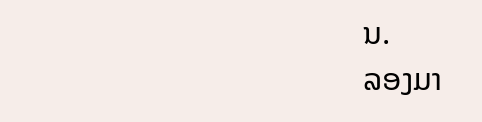ນ.
ລອງມາ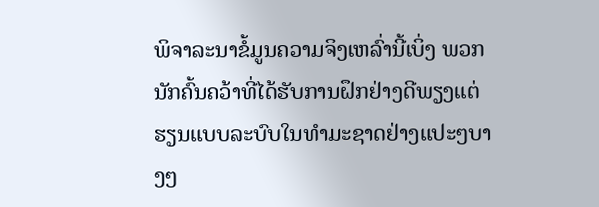ພິຈາລະນາຂໍ້ມູນຄວາມຈິງເຫລົ່ານີ້ເບິ່ງ ພວກນັກຄົ້ນຄວ້າທີ່ໄດ້ຮັບການຝຶກຢ່າງດີພຽງແຕ່ຮຽນແບບລະບົບໃນທຳມະຊາດຢ່າງແປະໆບາງໆ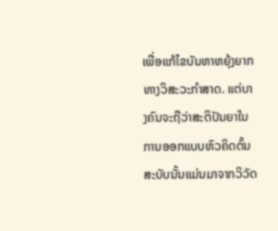ເພື່ອແກ້ໄຂບັນຫາຫຍຸ້ງຍາກທາງວິສະວະກຳສາດ. ແຕ່ບາງຄົນຈະຖືວ່າສະຕິປັນຍາໃນການອອກແບບຫົວຄິດຕົ້ນສະບັບນັ້ນແມ່ນມາຈາກວິວັດ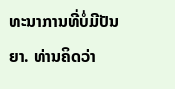ທະນາການທີ່ບໍ່ມີປັນຍາ. ທ່ານຄິດວ່າ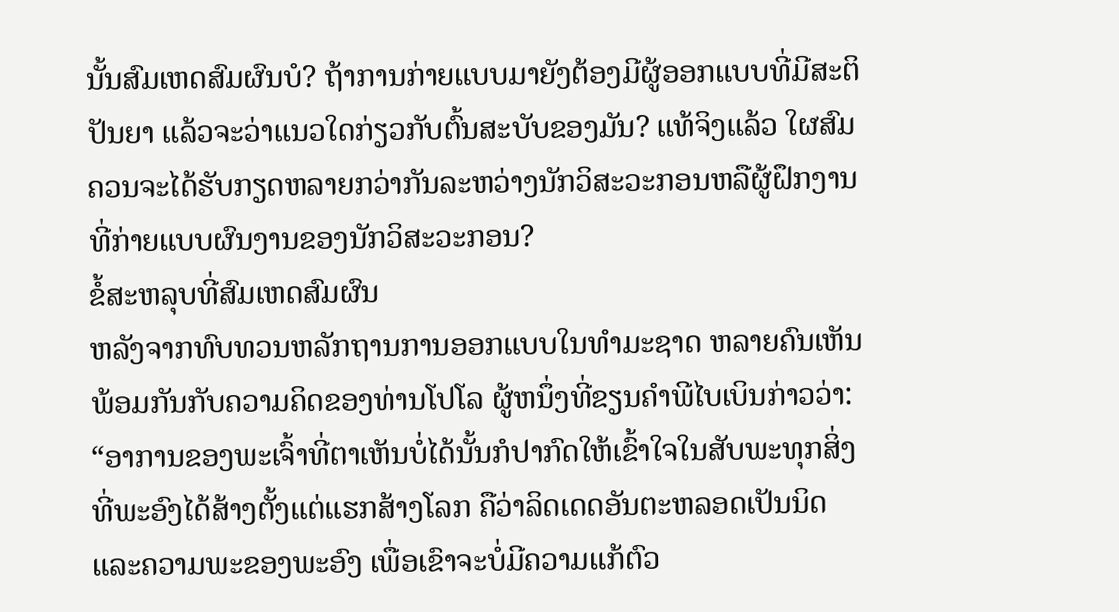ນັ້ນສົມເຫດສົມຜົນບໍ? ຖ້າການກ່າຍແບບມາຍັງຕ້ອງມີຜູ້ອອກແບບທີ່ມີສະຕິປັນຍາ ແລ້ວຈະວ່າແນວໃດກ່ຽວກັບຕົ້ນສະບັບຂອງມັນ? ແທ້ຈິງແລ້ວ ໃຜສົມຄວນຈະໄດ້ຮັບກຽດຫລາຍກວ່າກັນລະຫວ່າງນັກວິສະວະກອນຫລືຜູ້ຝຶກງານທີ່ກ່າຍແບບຜົນງານຂອງນັກວິສະວະກອນ?
ຂໍ້ສະຫລຸບທີ່ສົມເຫດສົມຜົນ
ຫລັງຈາກທົບທວນຫລັກຖານການອອກແບບໃນທຳມະຊາດ ຫລາຍຄົນເຫັນພ້ອມກັນກັບຄວາມຄິດຂອງທ່ານໂປໂລ ຜູ້ຫນຶ່ງທີ່ຂຽນຄຳພີໄບເບິນກ່າວວ່າ: “ອາການຂອງພະເຈົ້າທີ່ຕາເຫັນບໍ່ໄດ້ນັ້ນກໍປາກົດໃຫ້ເຂົ້າໃຈໃນສັບພະທຸກສິ່ງທີ່ພະອົງໄດ້ສ້າງຕັ້ງແຕ່ແຮກສ້າງໂລກ ຄືວ່າລິດເດດອັນຕະຫລອດເປັນນິດແລະຄວາມພະຂອງພະອົງ ເພື່ອເຂົາຈະບໍ່ມີຄວາມແກ້ຕົວ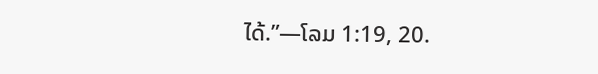ໄດ້.”—ໂລມ 1:19, 20.